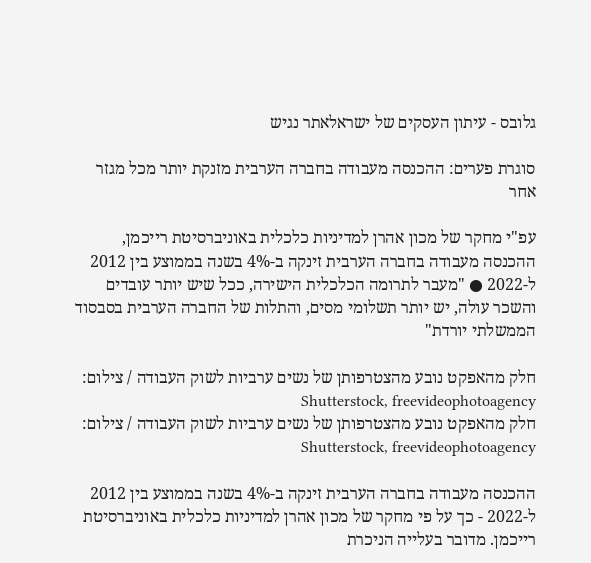גלובס - עיתון העסקים של ישראלאתר נגיש

סוגרת פערים: ההכנסה מעבודה בחברה הערבית מזנקת יותר מכל מגזר אחר

עפ"י מחקר של מכון אהרן למדיניות כלכלית באוניברסיטת רייכמן, ההכנסה מעבודה בחברה הערבית זינקה ב-4% בשנה בממוצע בין 2012 ל-2022 ● "מעבר לתרומה הכלכלית הישירה, ככל שיש יותר עובדים והשכר עולה, יש יותר תשלומי מסים, והתלות של החברה הערבית בסבסוד הממשלתי יורדת"

חלק מהאפקט נובע מהצטרפותן של נשים ערביות לשוק העבודה / צילום: Shutterstock, freevideophotoagency
חלק מהאפקט נובע מהצטרפותן של נשים ערביות לשוק העבודה / צילום: Shutterstock, freevideophotoagency

ההכנסה מעבודה בחברה הערבית זינקה ב-4% בשנה בממוצע בין 2012 ל-2022 - כך על פי מחקר של מכון אהרן למדיניות כלכלית באוניברסיטת רייכמן. מדובר בעלייה הניכרת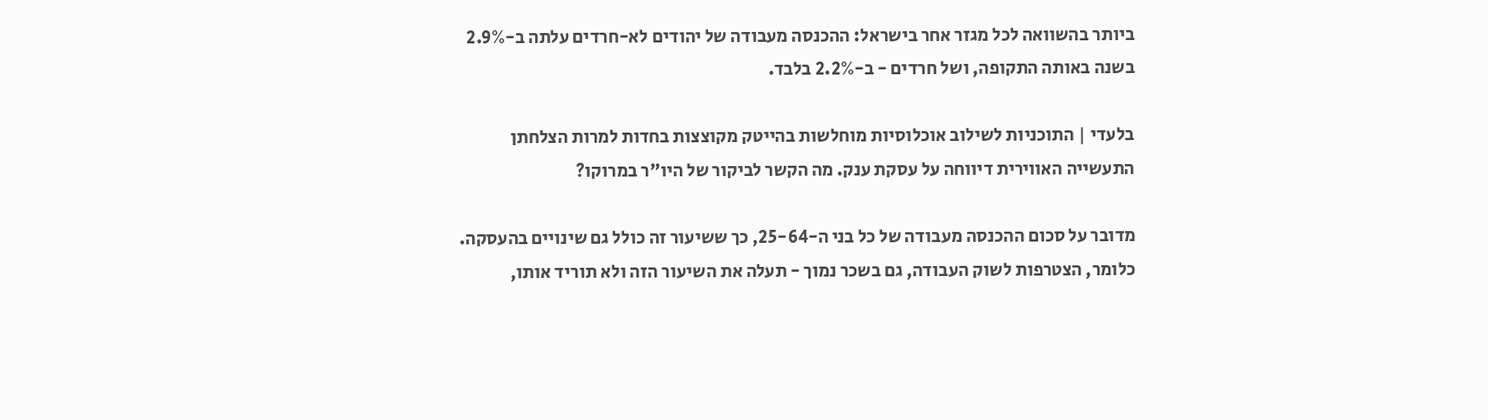ביותר בהשוואה לכל מגזר אחר בישראל: ההכנסה מעבודה של יהודים לא-חרדים עלתה ב-2.9% בשנה באותה התקופה, ושל חרדים - ב-2.2% בלבד.

בלעדי | התוכניות לשילוב אוכלוסיות מוחלשות בהייטק מקוצצות בחדות למרות הצלחתן
התעשייה האווירית דיווחה על עסקת ענק. מה הקשר לביקור של היו"ר במרוקו?

מדובר על סכום ההכנסה מעבודה של כל בני ה-25-64, כך ששיעור זה כולל גם שינויים בהעסקה. כלומר, הצטרפות לשוק העבודה, גם בשכר נמוך - תעלה את השיעור הזה ולא תוריד אותו,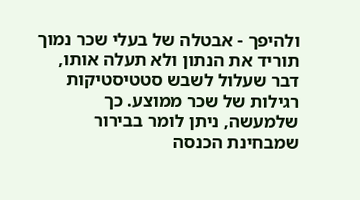ולהיפך - אבטלה של בעלי שכר נמוך תוריד את הנתון ולא תעלה אותו, דבר שעלול לשבש סטטיסטיקות רגילות של שכר ממוצע. כך שלמעשה, ניתן לומר בבירור שמבחינת הכנסה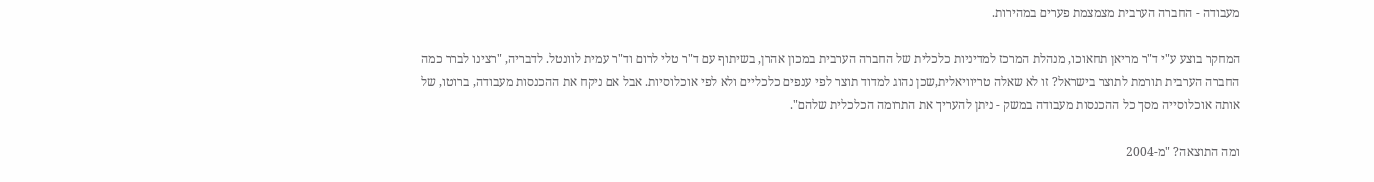מעבודה - החברה הערבית מצמצמת פערים במהירות.

המחקר בוצע ע"י ד"ר מריאן תחאוכו, מנהלת המרכז למדיניות כלכלית של החברה הערבית במכון אהרן, בשיתוף עם ד"ר טלי לרום וד"ר עמית לוונטל. לדבריה, "רצינו לברר כמה החברה הערבית תורמת לתוצר בישראל? זו לא שאלה טריוויאלית,שכן נהוג למדוד תוצר לפי ענפים כלכליים ולא לפי אוכלוסיות. אבל אם ניקח את ההכנסות מעבודה, ברוטו, של אותה אוכלוסייה מסך כל ההכנסות מעבודה במשק - ניתן להעריך את התרומה הכלכלית שלהם".

ומה התוצאה? "מ-2004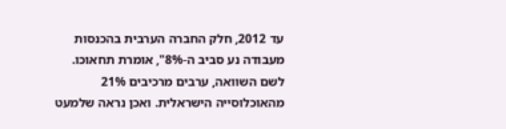עד 2012, חלק החברה הערבית בהכנסות מעבודה נע סביב ה-8%", אומרת תחאוכו. לשם השוואה, ערבים מרכיבים 21% מהאוכלוסייה הישראלית. ואכן נראה שלמעט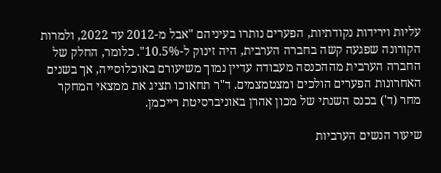עליות וירידות נקודתיות, הפערים נותרו בעיניהם "אבל מ-2012 עד 2022, ולמרות הקורונה שפגעה קשה בחברה הערבית, היה זינוק ל-10.5%". כלומר, החלק של החברה הערבית מההכנסה מעבודה עדיין נמוך משיעורם באוכלוסייה, אך בשנים האחרונות הפערים הולכים ומצטמצמים. ד"ר תחאוכו תציג את ממצאי המחקר מחר (ד') בכנס השנתי של מכון אהרן באוניברסיטת רייכמן.

שיעור הנשים הערביות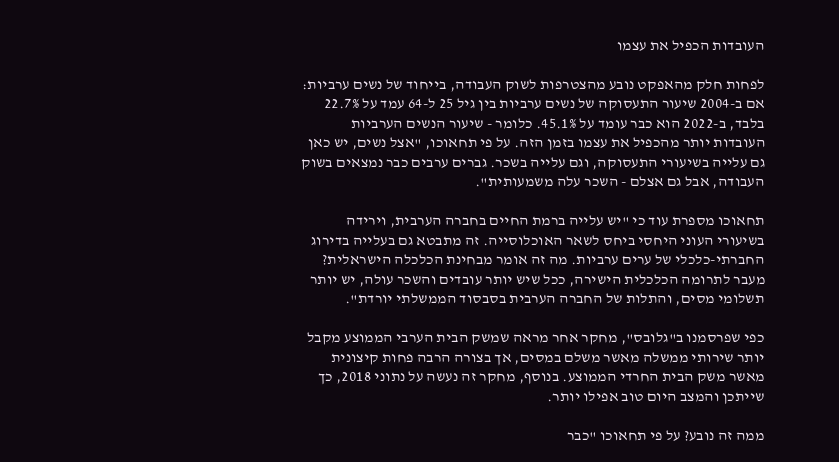העובדות הכפיל את עצמו

לפחות חלק מהאפקט נובע מהצטרפות לשוק העבודה, בייחוד של נשים ערביות: אם ב-2004 שיעור התעסוקה של נשים ערביות בין גיל 25 ל-64 עמד על 22.7% בלבד, ב-2022 הוא כבר עומד על 45.1%. כלומר - שיעור הנשים הערביות העובדות יותר מהכפיל את עצמו בזמן הזה. על פי תחאוכו, "אצל נשים, יש כאן גם עלייה בשיעורי התעסוקה, וגם עלייה בשכר. גברים ערבים כבר נמצאים בשוק העבודה, אבל גם אצלם - השכר עלה משמעותית".

תחאוכו מספרת עוד כי "יש עלייה ברמת החיים בחברה הערבית, וירידה בשיעורי העוני היחסי ביחס לשאר האוכלוסייה. זה מתבטא גם בעלייה בדירוג החברתי-כלכלי של ערים ערביות. מה זה אומר מבחינת הכלכלה הישראלית? מעבר לתרומה הכלכלית הישירה, ככל שיש יותר עובדים והשכר עולה, יש יותר תשלומי מסים, והתלות של החברה הערבית בסבסוד הממשלתי יורדת".

כפי שפרסמנו ב"גלובס", מחקר אחר מראה שמשק הבית הערבי הממוצע מקבל יותר שירותי ממשלה מאשר משלם במסים, אך בצורה הרבה פחות קיצונית מאשר משק הבית החרדי הממוצע. בנוסף, מחקר זה נעשה על נתוני 2018, כך שייתכן והמצב היום טוב אפילו יותר.

ממה זה נובע? על פי תחאוכו "כבר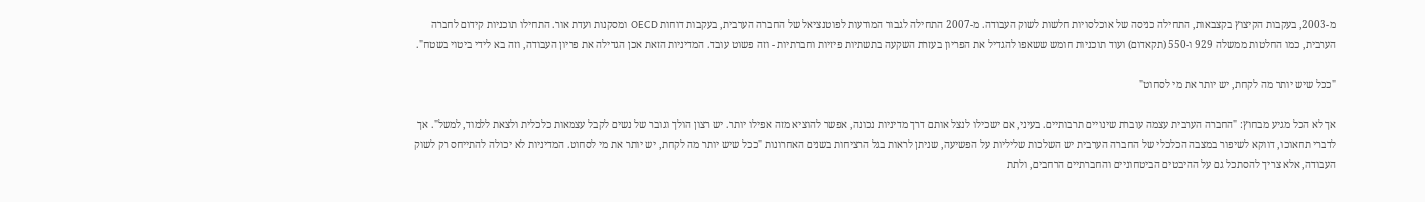מ-2003, בעקבות הקיצוץ בקצבאות, התחילה כניסה של אוכלסויות חלשות לשוק העבודה. מ-2007 התחילה לגבור המודעות לפוטנציאל של החברה הערבית, בעקבות דוחות OECD ומסקנות ועדת אור. התחילו תוכניות קידום לחברה הערבית, כמו החלטות ממשלה 929 ו-550 (תקאדום) ועוד תוכניות חומש ששאפו להגדיל את הפריון בעזרת השקעה בתשתיות פיזיות וחברתיות - וזה פשוט עובד. המדיניות הזאת אכן הגדילה את פריון העבודה, וזה בא לידי ביטוי בשטח".

"ככל שיש יותר מה לקחת, יש יותר את מי לסחוט"

אך לא הכל מגיע מבחוץ: "החברה הערבית עצמה עוברת שינויים תרבותיים. בעיני, אם ישכילו לנצל אותם דרך מדיניות נכונה, אפשר להוציא מזה אפילו יותר. יש רצון הולך וגובר של נשים לקבל עצמאות כלכלית ולצאת ללמוד, למשל". אך לדברי תחאוכו, דווקא לשיפור במצבה הכלכלי של החברה הערבית יש השלכות שליליות על הפשיעה, שניתן לראות בגל הרציחות בשנים האחרונות "ככל שיש יותר מה לקחת, יש יותר את מי לסחוט. המדיניות לא יכולה להתייחס רק לשוק העבודה, אלא צריך להסתכל גם על ההיבטים הביטחוניים והחברתיים הרחבים, ולתת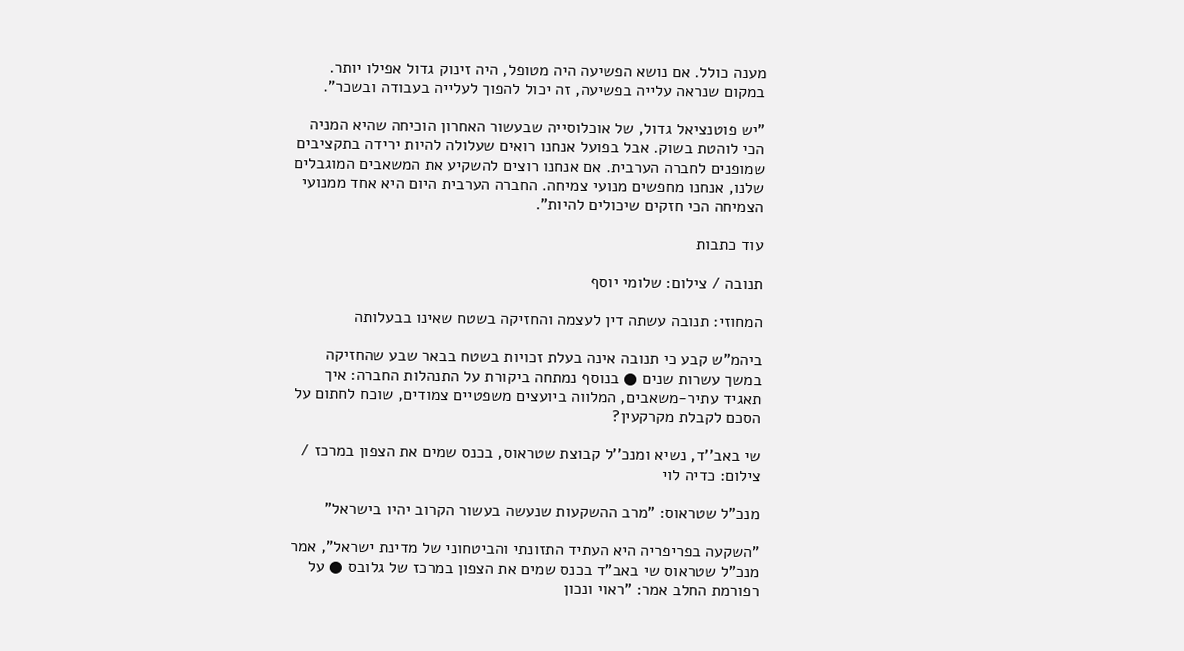מענה כולל. אם נושא הפשיעה היה מטופל, היה זינוק גדול אפילו יותר. במקום שנראה עלייה בפשיעה, זה יכול להפוך לעלייה בעבודה ובשכר".

"יש פוטנציאל גדול, של אוכלוסייה שבעשור האחרון הוכיחה שהיא המניה הכי לוהטת בשוק. אבל בפועל אנחנו רואים שעלולה להיות ירידה בתקציבים שמופנים לחברה הערבית. אם אנחנו רוצים להשקיע את המשאבים המוגבלים שלנו, אנחנו מחפשים מנועי צמיחה. החברה הערבית היום היא אחד ממנועי הצמיחה הכי חזקים שיכולים להיות".

עוד כתבות

תנובה / צילום: שלומי יוסף

המחוזי: תנובה עשתה דין לעצמה והחזיקה בשטח שאינו בבעלותה

ביהמ"ש קבע כי תנובה אינה בעלת זכויות בשטח בבאר שבע שהחזיקה במשך עשרות שנים ● בנוסף נמתחה ביקורת על התנהלות החברה: איך תאגיד עתיר-משאבים, המלווה ביועצים משפטיים צמודים, שוכח לחתום על הסכם לקבלת מקרקעין?

שי באב''ד, נשיא ומנכ''ל קבוצת שטראוס, בכנס שמים את הצפון במרכז / צילום: כדיה לוי

מנכ"ל שטראוס: "מרב ההשקעות שנעשה בעשור הקרוב יהיו בישראל"

"השקעה בפריפריה היא העתיד התזונתי והביטחוני של מדינת ישראל", אמר מנכ"ל שטראוס שי באב"ד בכנס שמים את הצפון במרכז של גלובס ● על רפורמת החלב אמר: "ראוי ונכון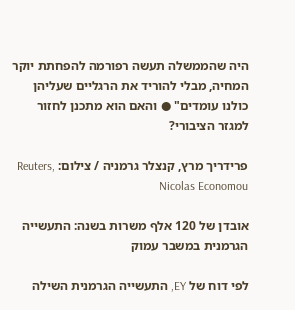היה שהממשלה תעשה רפורמה להפחתת יוקר המחיה, מבלי להוריד את הרגליים שעליהן כולנו עומדים" ● והאם הוא מתכנן לחזור למגזר הציבורי?

פרידריך מרץ, קנצלר גרמניה / צילום: Reuters, Nicolas Economou

אובדן של 120 אלף משרות בשנה: התעשייה הגרמנית במשבר עמוק

לפי דוח של EY, התעשייה הגרמנית השילה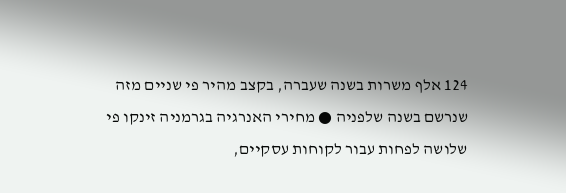124 אלף משרות בשנה שעברה, בקצב מהיר פי שניים מזה שנרשם בשנה שלפניה ● מחירי האנרגיה בגרמניה זינקו פי שלושה לפחות עבור לקוחות עסקיים,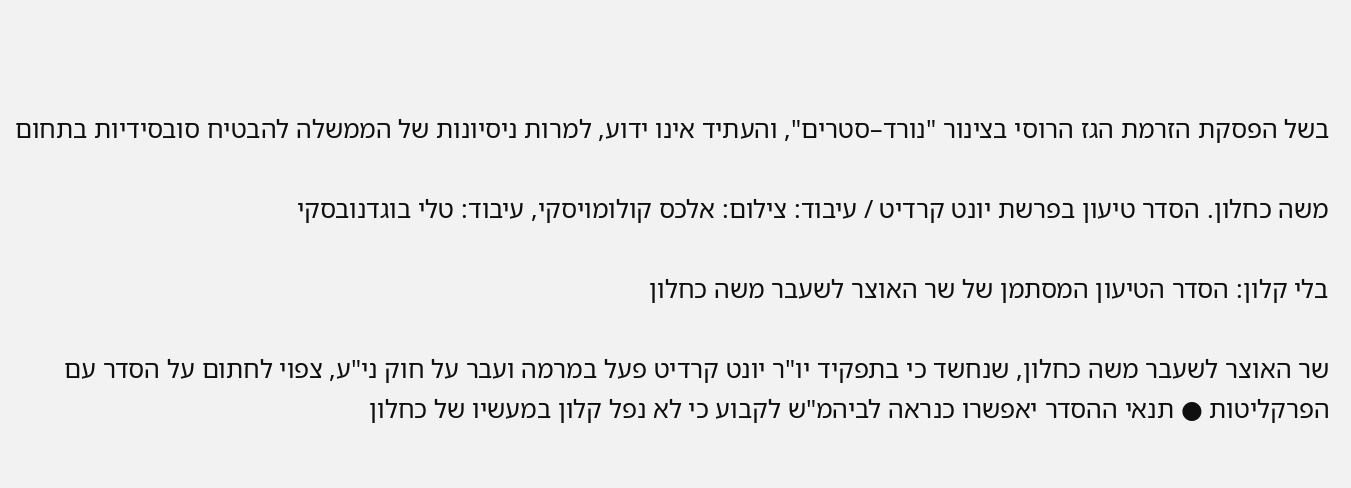בשל הפסקת הזרמת הגז הרוסי בצינור "נורד–סטרים", והעתיד אינו ידוע, למרות ניסיונות של הממשלה להבטיח סובסידיות בתחום

משה כחלון. הסדר טיעון בפרשת יונט קרדיט / עיבוד: צילום: אלכס קולומויסקי, עיבוד: טלי בוגדנובסקי

בלי קלון: הסדר הטיעון המסתמן של שר האוצר לשעבר משה כחלון

שר האוצר לשעבר משה כחלון, שנחשד כי בתפקיד יו"ר יונט קרדיט פעל במרמה ועבר על חוק ני"ע, צפוי לחתום על הסדר עם הפרקליטות ● תנאי ההסדר יאפשרו כנראה לביהמ"ש לקבוע כי לא נפל קלון במעשיו של כחלון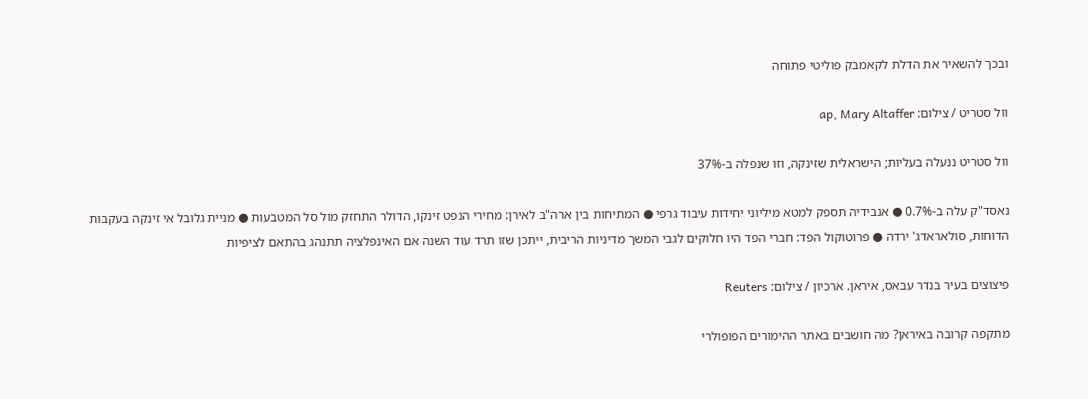ובכך להשאיר את הדלת לקאמבק פוליטי פתוחה

וול סטריט / צילום: ap, Mary Altaffer

וול סטריט ננעלה בעליות; הישראלית שזינקה, וזו שנפלה ב-37%

נאסד"ק עלה ב-0.7% ● אנבידיה תספק למטא מיליוני יחידות עיבוד גרפי ● המתיחות בין ארה"ב לאירן: מחירי הנפט זינקו, הדולר התחזק מול סל המטבעות ● מניית גלובל אי זינקה בעקבות הדוחות, סולאראדג' ירדה ● פרוטוקול הפד: חברי הפד היו חלוקים לגבי המשך מדיניות הריבית, ייתכן שזו תרד עוד השנה אם האינפלציה תתנהג בהתאם לציפיות

פיצוצים בעיר בנדר עבאס, איראן. ארכיון / צילום: Reuters

מתקפה קרובה באיראן? מה חושבים באתר ההימורים הפופולרי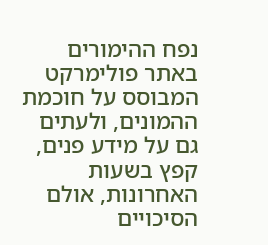נפח ההימורים באתר פולימרקט המבוסס על חוכמת ההמונים, ולעתים גם על מידע פנים, קפץ בשעות האחרונות, אולם הסיכויים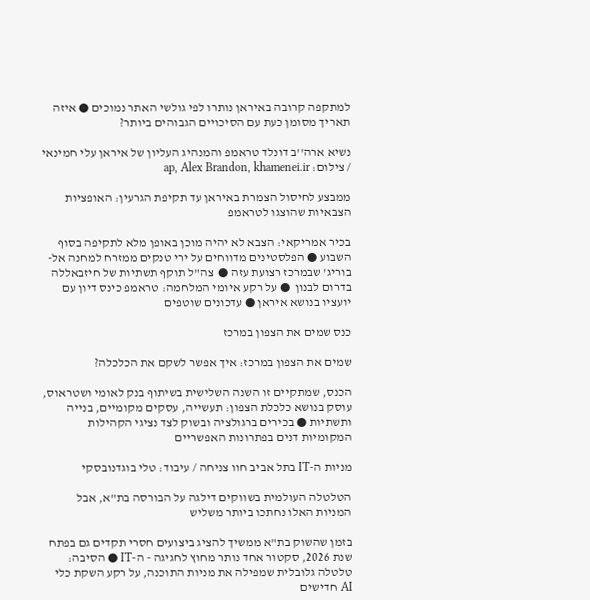למתקפה קרובה באיראן נותרו לפי גולשי האתר נמוכים ● איזה תאריך מסומן כעת עם הסיכויים הגבוהים ביותר?

נשיא ארה''ב דונלד טראמפ והמנהיג העליון של איראן עלי חמינאי / צילום: ap, Alex Brandon, khamenei.ir

ממבצע לחיסול הצמרת באיראן עד תקיפת הגרעין: האופציות הצבאיות שהוצגו לטראמפ

בכיר אמריקאי: הצבא לא יהיה מוכן באופן מלא לתקיפה בסוף השבוע ● הפלסטינים מדווחים על ירי טנקים ממזרח למחנה אל-בוריג' שבמרכז רצועת עזה ●  צה"ל תוקף תשתיות של חיזבאללה בדרום לבנון  ● על רקע איומי המלחמה: טראמפ כינס דיון עם יועציו בנושא איראן ● עדכונים שוטפים

כנס שמים את הצפון במרכז

שמים את הצפון במרכז: איך אפשר לשקם את הכלכלה?

הכנס, שמתקיים זו השנה השלישית בשיתוף בנק לאומי ושטראוס, עוסק בנושא כלכלת הצפון: תעשייה, עסקים מקומיים, בנייה ותשתיות ● בכירים ברגולציה ובשוק לצד נציגי הקהילות המקומיות דנים בפתרונות האפשריים

מניות ה-IT בתל אביב חוו צניחה / עיבוד: טלי בוגדנובסקי

הטלטלה העולמית בשווקים דילגה על הבורסה בת"א, אבל המניות האלו נחתכו ביותר משליש

בזמן שהשוק בת"א ממשיך להציג ביצועים חסרי תקדים גם בפתח שנת 2026, סקטור אחד נותר מחוץ לחגיגה - ה-IT ● הסיבה: טלטלה גלובלית שמפילה את מניות התוכנה, על רקע השקת כלי AI חדישים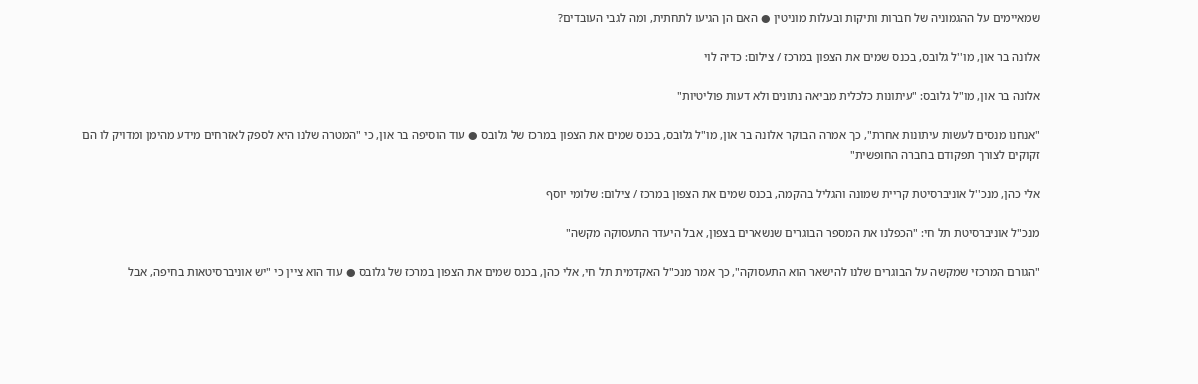שמאיימים על ההגמוניה של חברות ותיקות ובעלות מוניטין ● האם הן הגיעו לתחתית, ומה לגבי העובדים?

אלונה בר און, מו''ל גלובס, בכנס שמים את הצפון במרכז / צילום: כדיה לוי

אלונה בר און, מו"ל גלובס: "עיתונות כלכלית מביאה נתונים ולא דעות פוליטיות"

"אנחנו מנסים לעשות עיתונות אחרת", כך אמרה הבוקר אלונה בר און, מו"ל גלובס, בכנס שמים את הצפון במרכז של גלובס ● עוד הוסיפה בר און, כי "המטרה שלנו היא לספק לאזרחים מידע מהימן ומדויק לו הם זקוקים לצורך תפקודם בחברה החופשית"

אלי כהן, מנכ''ל אוניברסיטת קריית שמונה והגליל בהקמה, בכנס שמים את הצפון במרכז / צילום: שלומי יוסף

מנכ"ל אוניברסיטת תל חי: "הכפלנו את המספר הבוגרים שנשארים בצפון, אבל היעדר התעסוקה מקשה"

"הגורם המרכזי שמקשה על הבוגרים שלנו להישאר הוא התעסוקה", כך אמר מנכ"ל האקדמית תל חי, אלי כהן, בכנס שמים את הצפון במרכז של גלובס ● עוד הוא ציין כי "יש אוניברסיטאות בחיפה, אבל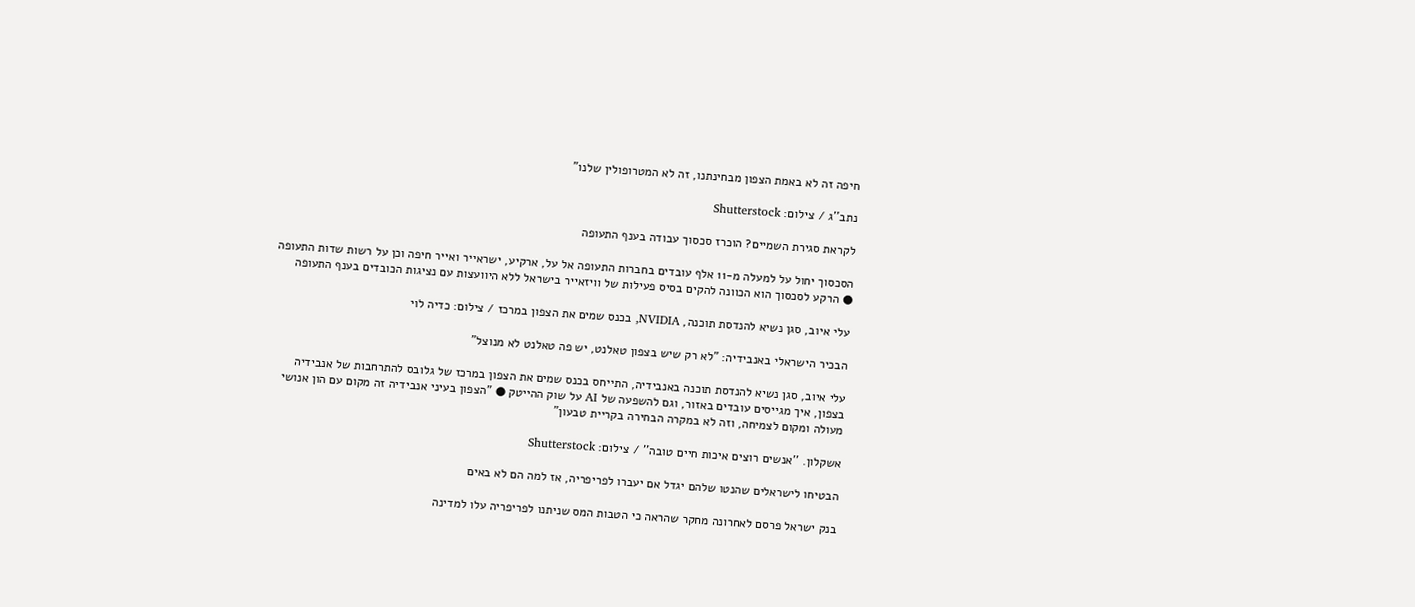חיפה זה לא באמת הצפון מבחינתנו, זה לא המטרופולין שלנו"

נתב''ג / צילום: Shutterstock

לקראת סגירת השמיים? הוכרז סכסוך עבודה בענף התעופה

הסכסוך יחול על למעלה מ-11 אלף עובדים בחברות התעופה אל על, ארקיע, ישראייר ואייר חיפה וכן על רשות שדות התעופה ● הרקע לסכסוך הוא הכוונה להקים בסיס פעילות של וויזאייר בישראל ללא היוועצות עם נציגות הכובדים בענף התעופה

עלי איוב, סגן נשיא להנדסת תוכנה, NVIDIA, בכנס שמים את הצפון במרכז / צילום: כדיה לוי

הבכיר הישראלי באנבידיה: "לא רק שיש בצפון טאלנט, יש פה טאלנט לא מנוצל"

עלי איוב, סגן נשיא להנדסת תוכנה באנבידיה, התייחס בכנס שמים את הצפון במרכז של גלובס להתרחבות של אנבידיה בצפון, איך מגייסים עובדים באזור, וגם להשפעה של AI על שוק ההייטק ● "הצפון בעיני אנבידיה זה מקום עם הון אנושי מעולה ומקום לצמיחה, וזה לא במקרה הבחירה בקריית טבעון"

אשקלון. ''אנשים רוצים איכות חיים טובה'' / צילום: Shutterstock

הבטיחו לישראלים שהנטו שלהם יגדל אם יעברו לפריפריה, אז למה הם לא באים

בנק ישראל פרסם לאחרונה מחקר שהראה כי הטבות המס שניתנו לפריפריה עלו למדינה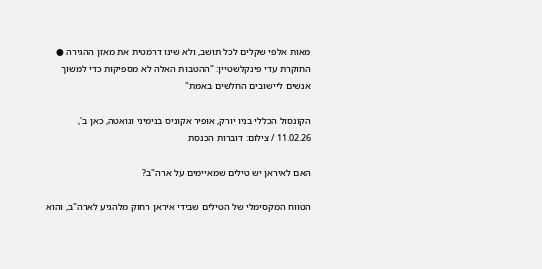מאות אלפי שקלים לכל תושב, ולא שינו דרמטית את מאזן ההגירה ● החוקרת עדי פינקלשטיין: "ההטבות האלה לא מספיקות כדי למשוך אנשים ליישובים החלשים באמת"

הקונסול הכללי בניו יורק, אופיר אקוניס בנימיני וגואטה, כאן ב', 11.02.26 / צילום: דוברות הכנסת

האם לאיראן יש טילים שמאיימים על ארה"ב?

הטווח המקסימלי של הטילים שבידי איראן רחוק מלהגיע לארה"ב, והוא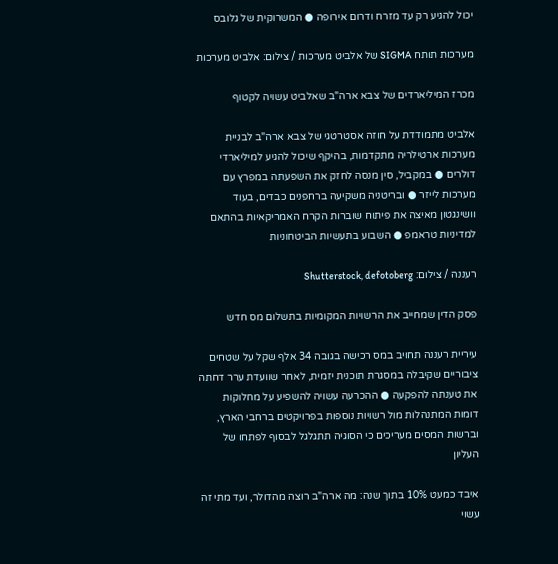יכול להגיע רק עד מזרח ודרום אירופה ● המשרוקית של גלובס

מערכות תותח SIGMA של אלביט מערכות / צילום: אלביט מערכות

מכרז המיליארדים של צבא ארה"ב שאלביט עשויה לקטוף

אלביט מתמודדת על חוזה אסטרטגי של צבא ארה"ב לבניית מערכות ארטילריה מתקדמות, בהיקף שיכול להגיע למיליארדי דולרים ● במקביל, סין מנסה לחזק את השפעתה במפרץ עם מערכות לייזר ● ובריטניה משקיעה ברחפנים כבדים, בעוד וושינגטון מאיצה את פיתוח שוברות הקרח האמריקאיות בהתאם למדיניות טראמפ ● השבוע בתעשיות הביטחוניות

רעננה / צילום: Shutterstock, defotoberg

פסק הדין שמחייב את הרשויות המקומיות בתשלום מס חדש

עיריית רעננה תחויב במס רכישה בגובה 34 אלף שקל על שטחים ציבוריים שקיבלה במסגרת תוכנית יזמית, לאחר שוועדת ערר דחתה את טענתה להפקעה ● ההכרעה עשויה להשפיע על מחלוקות דומות המתנהלות מול רשויות נוספות בפרויקטים ברחבי הארץ, וברשות המסים מעריכים כי הסוגיה תתגלגל לבסוף לפתחו של העליון

איבד כמעט 10% בתוך שנה: מה ארה"ב רוצה מהדולר, ועד מתי זה עשוי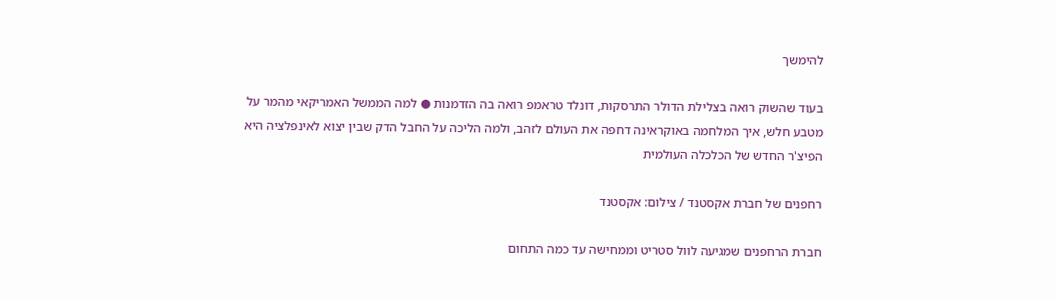להימשך

בעוד שהשוק רואה בצלילת הדולר התרסקות, דונלד טראמפ רואה בה הזדמנות ● למה הממשל האמריקאי מהמר על מטבע חלש, איך המלחמה באוקראינה דחפה את העולם לזהב, ולמה הליכה על החבל הדק שבין יצוא לאינפלציה היא הפיצ'ר החדש של הכלכלה העולמית

רחפנים של חברת אקסטנד / צילום: אקסטנד

חברת הרחפנים שמגיעה לוול סטריט וממחישה עד כמה התחום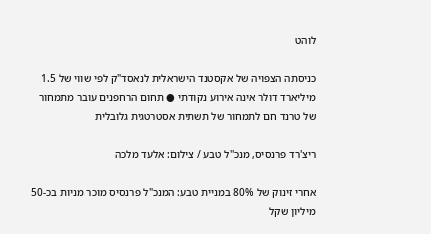לוהט

כניסתה הצפויה של אקסטנד הישראלית לנאסד"ק לפי שווי של 1.5 מיליארד דולר אינה אירוע נקודתי ● תחום הרחפנים עובר מתמחור של טרנד חם לתמחור של תשתית אסטרטגית גלובלית

ריצ'רד פרנסיס, מנכ''ל טבע / צילום: אלעד מלכה

אחרי זינוק של 80% במניית טבע: המנכ"ל פרנסיס מוכר מניות בכ-50 מיליון שקל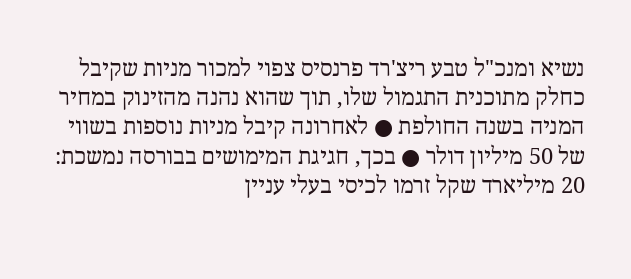נשיא ומנכ"ל טבע ריצ'רד פרנסיס צפוי למכור מניות שקיבל כחלק מתוכנית התגמול שלו, תוך שהוא נהנה מהזינוק במחיר המניה בשנה החולפת ● לאחרונה קיבל מניות נוספות בשווי של 50 מיליון דולר ● בכך, חגיגת המימושים בבורסה נמשכת: 20 מיליארד שקל זרמו לכיסי בעלי עניין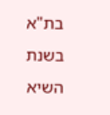בת"א בשנת השיא